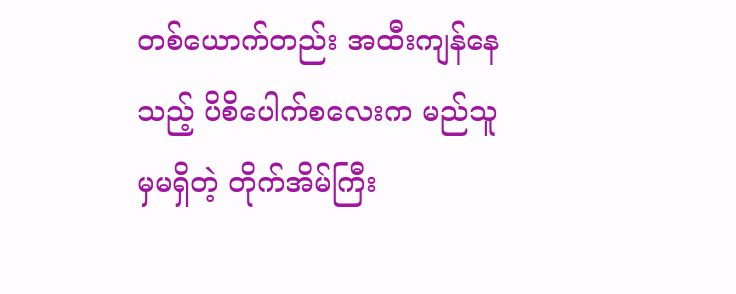တစ်ယောက်တည်း အထီးကျန်နေသည့် ပိစိပေါက်စလေးက မည်သူမှမရှိတဲ့ တိုက်အိမ်ကြီး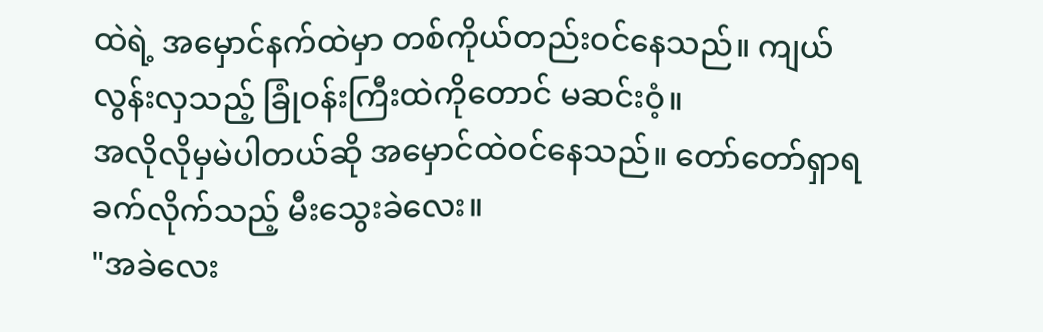ထဲရဲ့ အမှောင်နက်ထဲမှာ တစ်ကိုယ်တည်းဝင်နေသည်။ ကျယ်လွန်းလှသည့် ခြုံဝန်းကြီးထဲကိုတောင် မဆင်းဝံ့။
အလိုလိုမှမဲပါတယ်ဆို အမှောင်ထဲဝင်နေသည်။ တော်တော်ရှာရခက်လိုက်သည့် မီးသွေးခဲလေး။
"အခဲလေး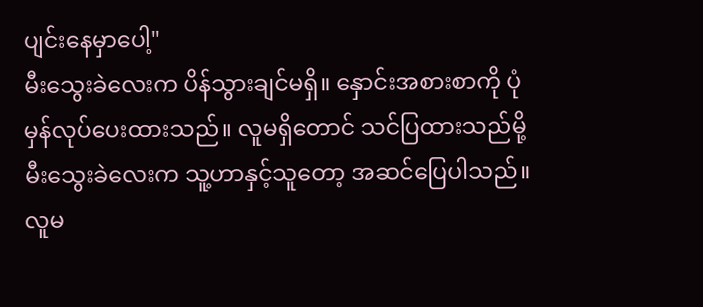ပျင်းနေမှာပေါ့"
မီးသွေးခဲလေးက ပိန်သွားချင်မရှိ။ နှောင်းအစားစာကို ပုံမှန်လုပ်ပေးထားသည်။ လူမရှိတောင် သင်ပြထားသည်မို့ မီးသွေးခဲလေးက သူ့ဟာနှင့်သူတော့ အဆင်ပြေပါသည်။ လူမ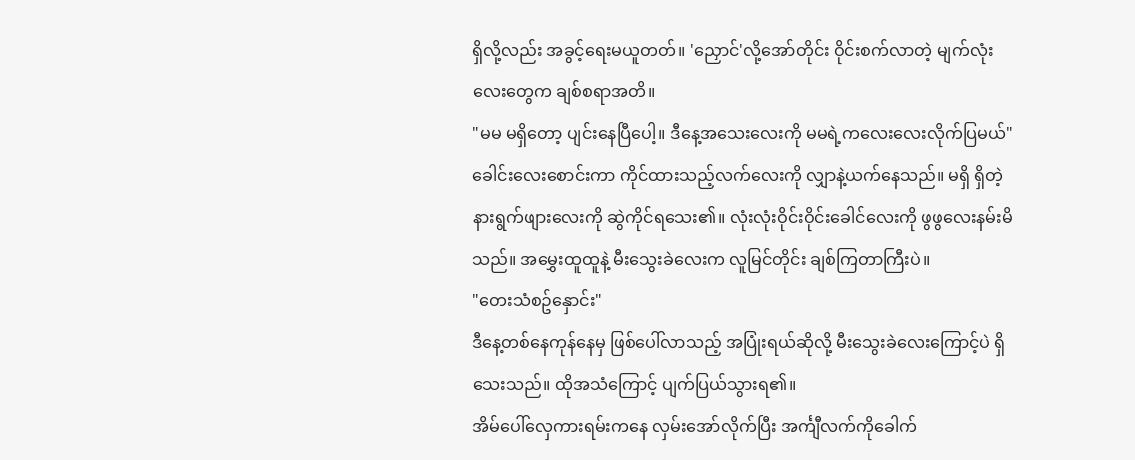ရှိလို့လည်း အခွင့်ရေးမယူတတ်။ 'ညှောင်'လို့အော်တိုင်း ဝိုင်းစက်လာတဲ့ မျက်လုံးလေးတွေက ချစ်စရာအတိ။
"မမ မရှိတော့ ပျင်းနေပြီပေါ့။ ဒီနေ့အသေးလေးကို မမရဲ့ကလေးလေးလိုက်ပြမယ်"
ခေါင်းလေးစောင်းကာ ကိုင်ထားသည့်လက်လေးကို လျှာနဲ့ယက်နေသည်။ မရှိ ရှိတဲ့ နားရွက်ဖျားလေးကို ဆွဲကိုင်ရသေး၏။ လုံးလုံးဝိုင်းဝိုင်းခေါင်လေးကို ဖွဖွလေးနမ်းမိသည်။ အမွှေးထူထူနဲ့ မီးသွေးခဲလေးက လူမြင်တိုင်း ချစ်ကြတာကြီးပဲ။
"တေးသံစဥ်နှောင်း"
ဒီနေ့တစ်နေကုန်နေမှ ဖြစ်ပေါ်လာသည့် အပြုံးရယ်ဆိုလို့ မီးသွေးခဲလေးကြောင့်ပဲ ရှိသေးသည်။ ထိုအသံကြောင့် ပျက်ပြယ်သွားရ၏။
အိမ်ပေါ်လှေကားရမ်းကနေ လှမ်းအော်လိုက်ပြီး အင်္ကျီလက်ကိုခေါက်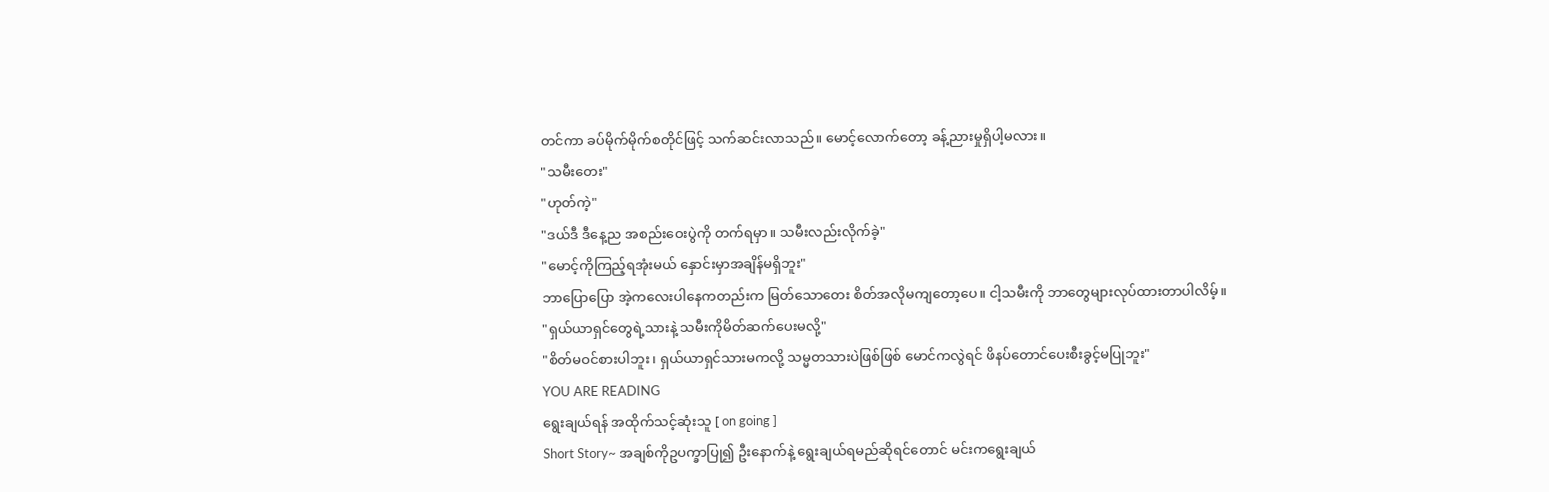တင်ကာ ခပ်မိုက်မိုက်စတိုင်ဖြင့် သက်ဆင်းလာသည်။ မောင့်လောက်တော့ ခန့်ညားမှုရှိပါ့မလား။
"သမီးတေး"
"ဟုတ်ကဲ့"
"ဒယ်ဒီ ဒီနေ့ည အစည်းဝေးပွဲကို တက်ရမှာ။ သမီးလည်းလိုက်ခဲ့"
"မောင့်ကိုကြည့်ရအုံးမယ် နှောင်းမှာအချိန်မရှိဘူး"
ဘာပြောပြော အဲ့ကလေးပါနေကတည်းက မြတ်သောတေး စိတ်အလိုမကျတော့ပေ။ ငါ့သမီးကို ဘာတွေများလုပ်ထားတာပါလိမ့်။
"ရှယ်ယာရှင်တွေရဲ့သားနဲ့ သမီးကိုမိတ်ဆက်ပေးမလို့"
"စိတ်မဝင်စားပါဘူး၊ ရှယ်ယာရှင်သားမကလို့ သမ္မတသားပဲဖြစ်ဖြစ် မောင်ကလွဲရင် ဖိနပ်တောင်ပေးစီးခွင့်မပြုဘူး"
YOU ARE READING
ရွေးချယ်ရန် အထိုက်သင့်ဆုံးသူ [ on going ]
Short Story~ အချစ်ကိုဥပက္ခာပြု၍ ဦးနောက်နဲ့ ရွေးချယ်ရမည်ဆိုရင်တောင် မင်းကရွေးချယ်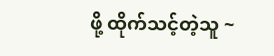ဖို့ ထိုက်သင့်တဲ့သူ ~